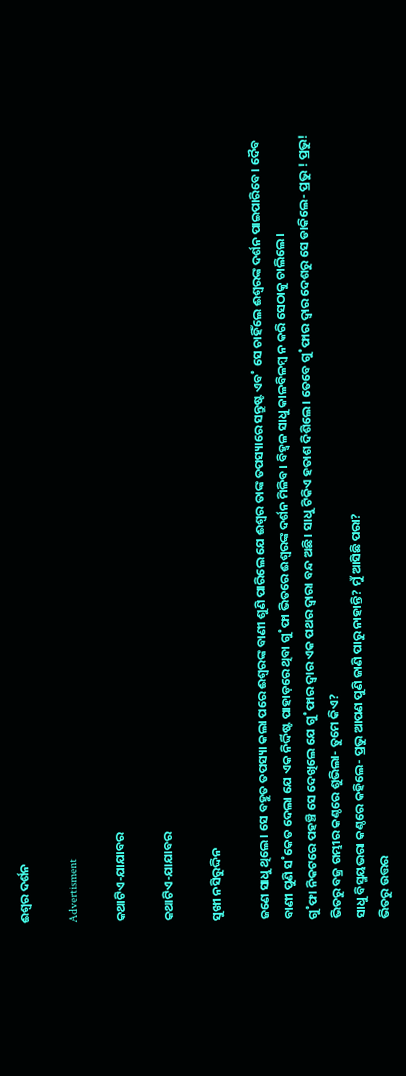ଈଶ୍ବର ଦର୍ଶନ

Advertisment

କଥାଟିଏ-ଯାଯାବର

କଥାଟିଏ-ଯାଯାବର

ସୁଖୀ ନସିରୁଦ୍ଦିନ

ଜଣେ ସାଧୁ ଥିଲେ। ସେ ବହୁତ ତପସ୍ୟା କଲା ପରେ ଈଶ୍ବରଙ୍କ ବାଣୀ ଶୁଣି ପାରିଲେ ଯେ ଈଶ୍ବର ତାଙ୍କ ତପସ୍ୟାରେ ସନ୍ତୁଷ୍ଟ ଏବ˚ ସେ ଚାହିଁଲେ ଈଶ୍ବରଙ୍କ ଦର୍ଶନ ପାଇପାରିବେ। ଦୈବ ବାଣୀ ପୁଣି ସ˚କେତ ଦେଲା ଯେ ଏକ ନିର୍ଦ୍ଦିଷ୍ଟ ପାହାଡ଼ରେ ଥିବା ଗୁ˚ଫା ଭିତରେ ଈଶ୍ବରଙ୍କ ଦର୍ଶନ ମିଳିବ। ବିହ୍ବଳ ସାଧୁ କାଳବିଳମ୍ବ ନ କରି ସେଠାକୁ ଚାଲିଲେ।
ଗୁ˚ଫା ନିକଟରେ ପହଞ୍ଚି ସେ ଦେଖିଲେ ଯେ ଗୁ˚ଫାର ଦ୍ବାର ଏକ ପଥର ଦ୍ବାରା ବନ୍ଦ ଅଛି। ସାଧୁ ଟିକିଏ ହତାଶ ଦିଶିଲେ। ତେବେ ଗୁ˚ଫାର ଦ୍ବାର ଦେଶରୁ ସେ ଡାକିଲେ- ପ୍ରଭୁ ! ପ୍ରଭୁ!
ଭିତରୁ ବଜ୍ର ଗମ୍ଭୀର କଣ୍ଠରେ ଶୁଭିଲା- ତୁମେ କିଏ?
ସାଧୁ ବିସ୍ମୟଭରା କଣ୍ଠରେ କହିଲେ- ପ୍ରଭୁ ଆପଣ ପୁଣି ଜାଣି ପାରୁ ନାହାନ୍ତି? ମୁଁ ଆସିଛି ପରା?
ଭିତରୁ ଉତ୍ତର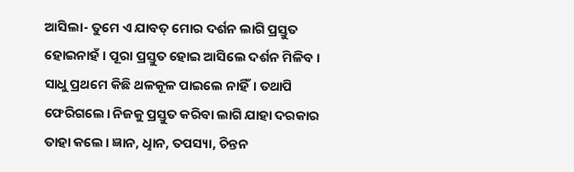ଆସିଲା- ତୁମେ ଏ ଯାବତ୍‌ ମୋର ଦର୍ଶନ ଲାଗି ପ୍ରସ୍ତୁତ ହୋଇନାହଁ। ପୂରା ପ୍ରସ୍ତୁତ ହୋଇ ଆସିଲେ ଦର୍ଶନ ମିଳିବ।
ସାଧୁ ପ୍ରଥମେ କିଛି ଥଳକୂଳ ପାଇଲେ ନାହିଁ। ତଥାପି ଫେରିଗଲେ। ନିଜକୁ ପ୍ରସ୍ତୁତ କରିବା ଲାଗି ଯାହା ଦରକାର ତାହା କଲେ। ଜ୍ଞାନ, ଧୢାନ, ତପସ୍ୟା, ଚିନ୍ତନ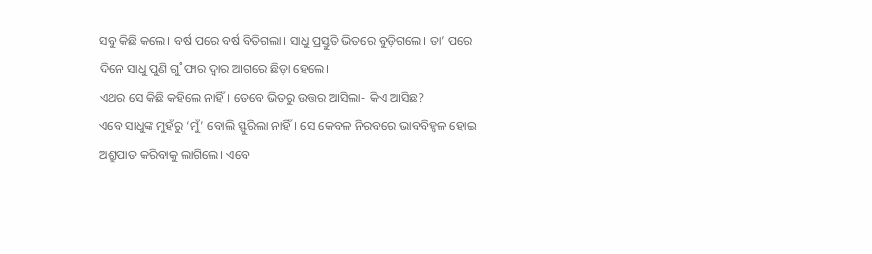ସବୁ କିଛି କଲେ। ବର୍ଷ ପରେ ବର୍ଷ ବିତିଗଲା। ସାଧୁ ପ୍ରସ୍ତୁତି ଭିତରେ ବୁଡ଼ିଗଲେ। ତା’ ପରେ ଦିନେ ସାଧୁ ପୁଣି ଗୁ˚ଫାର ଦ୍ବାର ଆଗରେ ଛିଡ଼ା ହେଲେ।
ଏଥର ସେ କିଛି କହିଲେ ନାହିଁ। ତେବେ ଭିତରୁ ଉତ୍ତର ଆସିଲା- କିଏ ଆସିଛ?
ଏବେ ସାଧୁଙ୍କ ମୁହଁରୁ ‘ମୁଁ’ ବୋଲି ସ୍ଫୁରିଲା ନାହିଁ। ସେ କେବଳ ନିରବରେ ଭାବବିହ୍ବଳ ହୋଇ ଅଶ୍ରୁପାତ କରିବାକୁ ଲାଗିଲେ। ଏବେ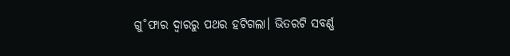ଗୁ˚ଫାର ଦ୍ବାରରୁ ପଥର ହଟିଗଲା। ଭିତରଟି ସବର୍ଣ୍ଣ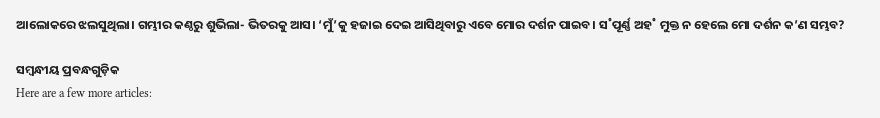ଆଲୋକରେ ଝଲସୁଥିଲା। ଗମ୍ଭୀର କଣ୍ଠରୁ ଶୁଭିଲା- ଭିତରକୁ ଆସ। ‘ମୁଁ’କୁ ହଜାଇ ଦେଇ ଆସିଥିବାରୁ ଏବେ ମୋର ଦର୍ଶନ ପାଇବ। ସ˚ପୂର୍ଣ୍ଣ ଅହ˚ ମୁକ୍ତ ନ ହେଲେ ମୋ ଦର୍ଶନ କ’ଣ ସମ୍ଭବ?

ସମ୍ବନ୍ଧୀୟ ପ୍ରବନ୍ଧଗୁଡ଼ିକ
Here are a few more articles: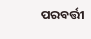ପରବର୍ତ୍ତୀ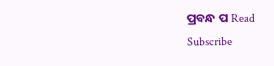ପ୍ରବନ୍ଧ ପ Read
Subscribe